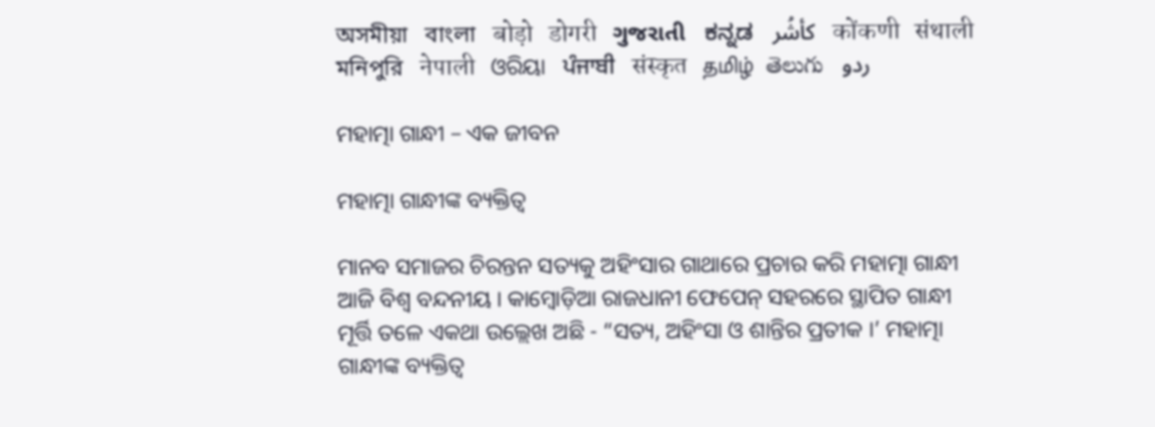অসমীয়া   বাংলা   बोड़ो   डोगरी   ગુજરાતી   ಕನ್ನಡ   كأشُر   कोंकणी   संथाली   মনিপুরি   नेपाली   ଓରିୟା   ਪੰਜਾਬੀ   संस्कृत   தமிழ்  తెలుగు   ردو

ମହାତ୍ମା ଗାନ୍ଧୀ – ଏକ ଜୀବନ

ମହାତ୍ମା ଗାନ୍ଧୀଙ୍କ ବ୍ୟକ୍ତିତ୍ଵ

ମାନବ ସମାଜର ଚିରନ୍ତନ ସତ୍ୟକୁ ଅହିଂସାର ଗାଥାରେ ପ୍ରଚାର କରି ମହାତ୍ମା ଗାନ୍ଧୀ ଆଜି ବିଶ୍ଵ ବନ୍ଦନୀୟ । କାମ୍ବୋଡ଼ିଆ ରାଜଧାନୀ ଫେପେନ୍ ସହରରେ ସ୍ଥାପିତ ଗାନ୍ଧୀ ମୂର୍ତ୍ତି ତଳେ ଏକଥା ଉଲ୍ଲେଖ ଅଛି - “ସତ୍ୟ, ଅହିଂସା ଓ ଶାନ୍ତିର ପ୍ରତୀକ ।’ ମହାତ୍ମା ଗାନ୍ଧୀଙ୍କ ବ୍ୟକ୍ତିତ୍ଵ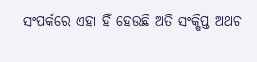ସଂପର୍କରେ ଏହା ହିଁ ହେଉଛି ଅତି ସଂକ୍ଷିପ୍ତ ଅଥଚ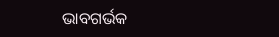ଭାବଗର୍ଭକ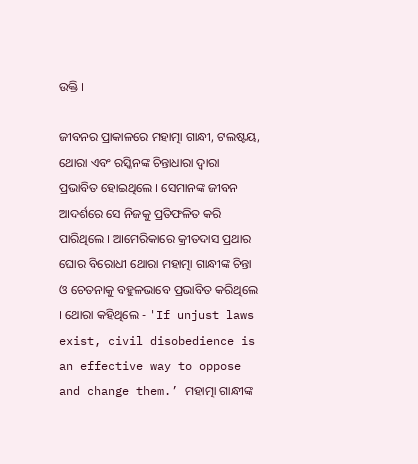ଉକ୍ତି ।

ଜୀବନର ପ୍ରାକାଳରେ ମହାତ୍ମା ଗାନ୍ଧୀ, ଟଲଷ୍ଟୟ, ଥୋରା ଏବଂ ରସ୍କିନଙ୍କ ଚିନ୍ତାଧାରା ଦ୍ବାରା ପ୍ରଭାବିତ ହୋଇଥିଲେ । ସେମାନଙ୍କ ଜୀବନ ଆଦର୍ଶରେ ସେ ନିଜକୁ ପ୍ରତିଫଳିତ କରି ପାରିଥିଲେ । ଆମେରିକାରେ କ୍ରୀତଦାସ ପ୍ରଥାର ଘୋର ବିରୋଧୀ ଥୋରା ମହାତ୍ମା ଗାନ୍ଧୀଙ୍କ ଚିନ୍ତା ଓ ଚେତନାକୁ ବହୁଳଭାବେ ପ୍ରଭାବିତ କରିଥିଲେ । ଥୋରା କହିଥିଲେ - 'If unjust laws exist, civil disobedience is an effective way to oppose and change them.’ ମହାତ୍ମା ଗାନ୍ଧୀଙ୍କ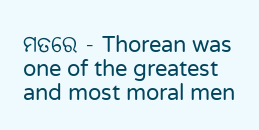ମତରେ - Thorean was one of the greatest and most moral men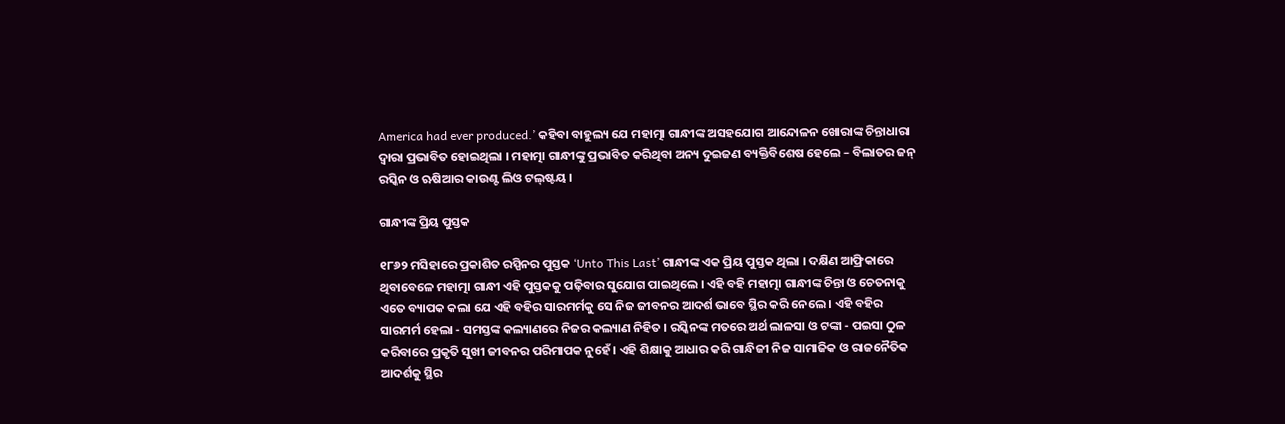America had ever produced.’ କହିବା ବାହୁଲ୍ୟ ଯେ ମହାତ୍ମା ଗାନ୍ଧୀଙ୍କ ଅସହଯୋଗ ଆନ୍ଦୋଳନ ଖୋରାଙ୍କ ଚିନ୍ତାଧାରା ଦ୍ବାରା ପ୍ରଭାବିତ ହୋଇଥିଲା । ମହାତ୍ମା ଗାନ୍ଧୀଙ୍କୁ ପ୍ରଭାବିତ କରିଥିବା ଅନ୍ୟ ଦୁଇଜଣ ବ୍ୟକ୍ତିବିଶେଷ ହେଲେ – ବିଲାତର ଜନ୍ ରସ୍କିନ ଓ ଋଷିଆର କାଉଣ୍ଟ ଲିଓ ଟଲ୍‌ଷ୍ଟୟ ।

ଗାନ୍ଧୀଙ୍କ ପ୍ରିୟ ପୁସ୍ତକ

୧୮୬୨ ମସିହାରେ ପ୍ରକାଶିତ ରସ୍ପିନର ପୁସ୍ତକ ‘Unto This Last’ ଗାନ୍ଧୀଙ୍କ ଏକ ପ୍ରିୟ ପୁସ୍ତକ ଥିଲା । ଦକ୍ଷିଣ ଆଫ୍ରିକାରେ ଥିବାବେଳେ ମହାତ୍ମା ଗାନ୍ଧୀ ଏହି ପୁସ୍ତକକୁ ପଢ଼ିବାର ସୁଯୋଗ ପାଇଥିଲେ । ଏହି ବହି ମହାତ୍ମା ଗାନ୍ଧୀଙ୍କ ଚିନ୍ତା ଓ ଚେତନାକୁ ଏତେ ବ୍ୟାପକ କଲା ଯେ ଏହି ବହିର ସାରମର୍ମକୁ ସେ ନିଜ ଜୀବନର ଆଦର୍ଶ ଭାବେ ସ୍ଥିର କରି ନେଲେ । ଏହି ବହିର ସାରମର୍ମ ହେଲା - ସମସ୍ତଙ୍କ କଲ୍ୟାଣରେ ନିଜର କଲ୍ୟାଣ ନିହିତ । ରସ୍କିନଙ୍କ ମତରେ ଅର୍ଥ ଲାଳସା ଓ ଟଙ୍କା - ପଇସା ଠୁଳ କରିବାରେ ପ୍ରକୃତି ସୁଖୀ ଜୀବନର ପରିମାପକ ନୁହେଁ । ଏହି ଶିକ୍ଷାକୁ ଆଧାର କରି ଗାନ୍ଧିଜୀ ନିଜ ସାମାଜିକ ଓ ରାଜନୈତିକ ଆଦର୍ଶକୁ ସ୍ଥିର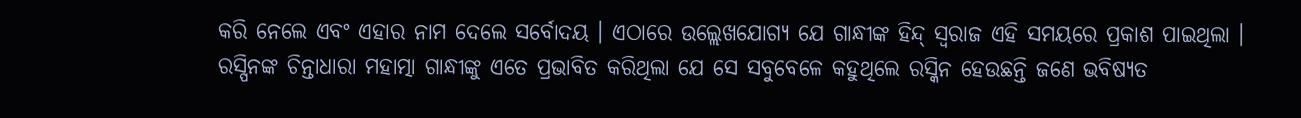କରି ନେଲେ ଏବଂ ଏହାର ନାମ ଦେଲେ ସର୍ବୋଦୟ । ଏଠାରେ ଉଲ୍ଲେଖଯୋଗ୍ୟ ଯେ ଗାନ୍ଧୀଙ୍କ ହିନ୍ଦ୍ ସ୍ୱରାଜ ଏହି ସମୟରେ ପ୍ରକାଶ ପାଇଥିଲା । ରସ୍ପିନଙ୍କ ଚିନ୍ତାଧାରା ମହାତ୍ମା ଗାନ୍ଧୀଙ୍କୁ ଏତେ ପ୍ରଭାବିତ କରିଥିଲା ଯେ ସେ ସବୁବେଳେ କହୁଥିଲେ ରସ୍କିନ ହେଉଛନ୍ତି ଜଣେ ଭବିଷ୍ୟତ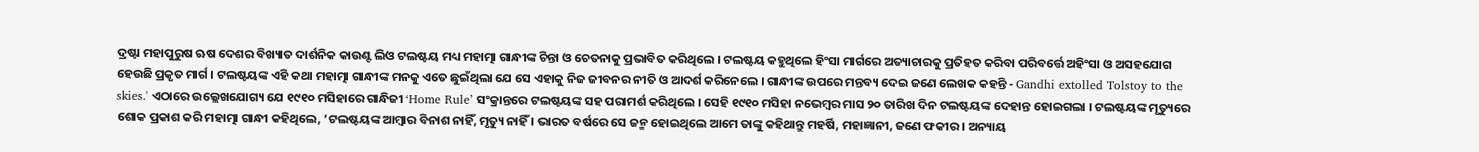ଦ୍ରଷ୍ଟା ମହାପୁରୁଷ ଋଷ ଦେଶର ବିଖ୍ୟାତ ଦାର୍ଶନିକ କାଉଣ୍ଟ ଲିଓ ଟଲଷ୍ଟୟ ମଧ୍ୟ ମହାତ୍ମା ଗାନ୍ଧୀଙ୍କ ଚିନ୍ତା ଓ ଚେତନାକୁ ପ୍ରଭାବିତ କରିଥିଲେ । ଟଲଷ୍ଟୟ କହୁଥିଲେ ହିଂସା ମାର୍ଗରେ ଅତ୍ୟାଚାରକୁ ପ୍ରତିହତ କରିବା ପରିବର୍ତ୍ତେ ଅହିଂସା ଓ ଅସହଯୋଗ ହେଉଛି ପ୍ରକୃତ ମାର୍ଗ । ଟଲଷ୍ଟୟଙ୍କ ଏହି କଥା ମହାତ୍ମା ଗାନ୍ଧୀଙ୍କ ମନକୁ ଏତେ ଛୁଇଁଥିଲା ଯେ ସେ ଏହାକୁ ନିଜ ଜୀବନର ନୀତି ଓ ଆଦର୍ଶ କରିନେଲେ । ଗାନ୍ଧୀଙ୍କ ଉପରେ ମନ୍ତବ୍ୟ ଦେଇ ଜଣେ ଲେଖକ କହନ୍ତି - Gandhi extolled Tolstoy to the skies.' ଏଠାରେ ଉଲ୍ଲେଖଯୋଗ୍ୟ ଯେ ୧୯୧୦ ମସିହାରେ ଗାନ୍ଧିଜୀ ‘Home Rule’ ସଂକ୍ରାନ୍ତରେ ଟଲଷ୍ଟୟଙ୍କ ସହ ପରାମର୍ଶ କରିଥିଲେ । ସେହି ୧୯୧୦ ମସିହା ନଭେମ୍ବର ମାସ ୨୦ ତାରିଖ ଦିନ ଟଲଷ୍ଟୟଙ୍କ ଦେହାନ୍ତ ହୋଇଗଲା । ଟଲଷ୍ଟୟଙ୍କ ମୃତ୍ୟୁରେ ଶୋକ ପ୍ରକାଶ କରି ମହାତ୍ମା ଗାନ୍ଧୀ କହିଥିଲେ, ‘ଟଲଷ୍ଟୟଙ୍କ ଆମ୍ବାର ବିନାଶ ନାହିଁ, ମୃତ୍ୟୁ ନାହିଁ । ଭାରତ ବର୍ଷରେ ସେ ଜନ୍ମ ହୋଇଥିଲେ ଆମେ ତାଙ୍କୁ କହିଥାନ୍ତୁ ମହର୍ଷି, ମହାଜ୍ଞାନୀ, ଜଣେ ଫକୀର । ଅନ୍ୟାୟ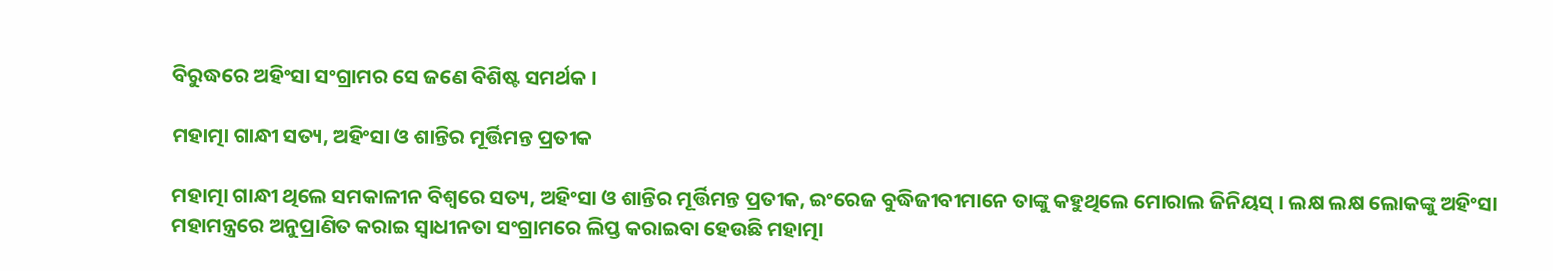ବିରୁଦ୍ଧରେ ଅହିଂସା ସଂଗ୍ରାମର ସେ ଜଣେ ବିଶିଷ୍ଟ ସମର୍ଥକ ।

ମହାତ୍ମା ଗାନ୍ଧୀ ସତ୍ୟ, ଅହିଂସା ଓ ଶାନ୍ତିର ମୂର୍ତ୍ତିମନ୍ତ ପ୍ରତୀକ

ମହାତ୍ମା ଗାନ୍ଧୀ ଥିଲେ ସମକାଳୀନ ବିଶ୍ଵରେ ସତ୍ୟ, ଅହିଂସା ଓ ଶାନ୍ତିର ମୂର୍ତ୍ତିମନ୍ତ ପ୍ରତୀକ, ଇଂରେଜ ବୁଦ୍ଧିଜୀବୀମାନେ ତାଙ୍କୁ କହୁଥିଲେ ମୋରାଲ ଜିନିୟସ୍ । ଲକ୍ଷ ଲକ୍ଷ ଲୋକଙ୍କୁ ଅହିଂସା ମହାମନ୍ତ୍ରରେ ଅନୁପ୍ରାଣିତ କରାଇ ସ୍ଵାଧୀନତା ସଂଗ୍ରାମରେ ଲିପ୍ତ କରାଇବା ହେଉଛି ମହାତ୍ମା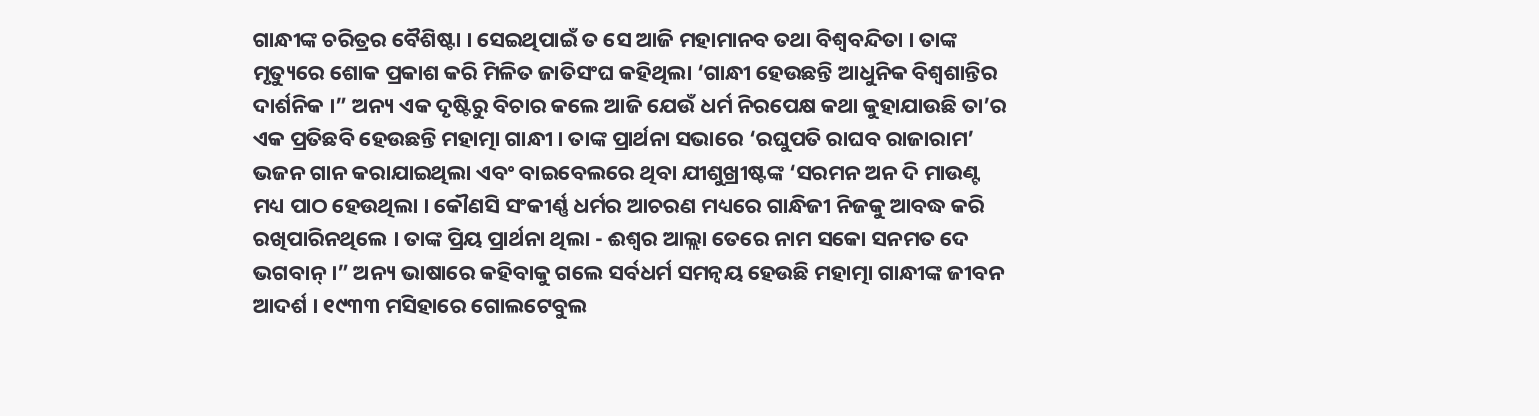ଗାନ୍ଧୀଙ୍କ ଚରିତ୍ରର ବୈଶିଷ୍ଟା । ସେଇଥିପାଇଁ ତ ସେ ଆଜି ମହାମାନବ ତଥା ବିଶ୍ଵବନ୍ଦିତା । ତାଙ୍କ ମୃତ୍ୟୁରେ ଶୋକ ପ୍ରକାଶ କରି ମିଳିତ ଜାତିସଂଘ କହିଥିଲା ‘ଗାନ୍ଧୀ ହେଉଛନ୍ତି ଆଧୁନିକ ବିଶ୍ୱଶାନ୍ତିର ଦାର୍ଶନିକ ।” ଅନ୍ୟ ଏକ ଦୃଷ୍ଟିରୁ ବିଚାର କଲେ ଆଜି ଯେଉଁ ଧର୍ମ ନିରପେକ୍ଷ କଥା କୁହାଯାଉଛି ତା’ର ଏକ ପ୍ରତିଛବି ହେଉଛନ୍ତି ମହାତ୍ମା ଗାନ୍ଧୀ । ତାଙ୍କ ପ୍ରାର୍ଥନା ସଭାରେ ‘ରଘୁପତି ରାଘବ ରାଜାରାମ’ ଭଜନ ଗାନ କରାଯାଇଥିଲା ଏବଂ ବାଇବେଲରେ ଥିବା ଯୀଶୁଖ୍ରୀଷ୍ଟଙ୍କ ‘ସରମନ ଅନ ଦି ମାଉଣ୍ଟ ମଧ୍ୟ ପାଠ ହେଉଥିଲା । କୌଣସି ସଂକୀର୍ଣ୍ଣ ଧର୍ମର ଆଚରଣ ମଧ୍ୟରେ ଗାନ୍ଧିଜୀ ନିଜକୁ ଆବଦ୍ଧ କରି ରଖିପାରିନଥିଲେ । ତାଙ୍କ ପ୍ରିୟ ପ୍ରାର୍ଥନା ଥିଲା - ଈଶ୍ଵର ଆଲ୍ଲା ତେରେ ନାମ ସକୋ ସନମତ ଦେ ଭଗବାନ୍ ।” ଅନ୍ୟ ଭାଷାରେ କହିବାକୁ ଗଲେ ସର୍ବଧର୍ମ ସମନ୍ବୟ ହେଉଛି ମହାତ୍ମା ଗାନ୍ଧୀଙ୍କ ଜୀବନ ଆଦର୍ଶ । ୧୯୩୩ ମସିହାରେ ଗୋଲଟେବୁଲ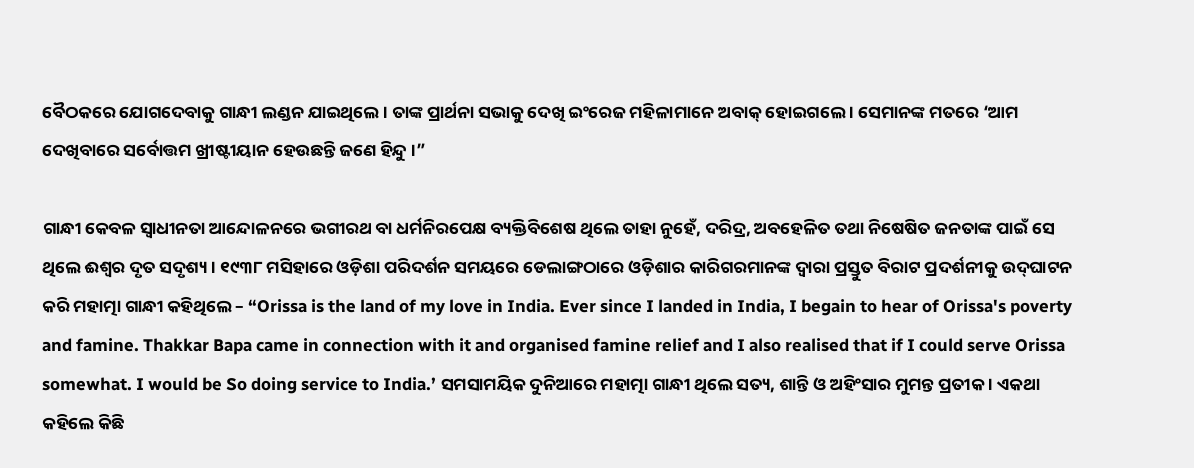ବୈଠକରେ ଯୋଗଦେବାକୁ ଗାନ୍ଧୀ ଲଣ୍ଡନ ଯାଇଥିଲେ । ତାଙ୍କ ପ୍ରାର୍ଥନା ସଭାକୁ ଦେଖି ଇଂରେଜ ମହିଳାମାନେ ଅବାକ୍ ହୋଇଗଲେ । ସେମାନଙ୍କ ମତରେ ‘ଆମ ଦେଖିବାରେ ସର୍ବୋତ୍ତମ ଖ୍ରୀଷ୍ଟୀୟାନ ହେଉଛନ୍ତି ଜଣେ ହିନ୍ଦୁ ।”

ଗାନ୍ଧୀ କେବଳ ସ୍ଵାଧୀନତା ଆନ୍ଦୋଳନରେ ଭଗୀରଥ ବା ଧର୍ମନିରପେକ୍ଷ ବ୍ୟକ୍ତିବିଶେଷ ଥିଲେ ତାହା ନୁହେଁ, ଦରିଦ୍ର, ଅବହେଳିତ ତଥା ନିଷେଷିତ ଜନତାଙ୍କ ପାଇଁ ସେ ଥିଲେ ଈଶ୍ୱର ଦୃତ ସଦୃଶ୍ୟ । ୧୯୩୮ ମସିହାରେ ଓଡ଼ିଶା ପରିଦର୍ଶନ ସମୟରେ ଡେଲାଙ୍ଗଠାରେ ଓଡ଼ିଶାର କାରିଗରମାନଙ୍କ ଦ୍ଵାରା ପ୍ରସ୍ତୁତ ବିରାଟ ପ୍ରଦର୍ଶନୀକୁ ଉଦ୍‌ଘାଟନ କରି ମହାତ୍ମା ଗାନ୍ଧୀ କହିଥିଲେ – “Orissa is the land of my love in India. Ever since I landed in India, I begain to hear of Orissa's poverty and famine. Thakkar Bapa came in connection with it and organised famine relief and I also realised that if I could serve Orissa somewhat. I would be So doing service to India.’ ସମସାମୟିକ ଦୁନିଆରେ ମହାତ୍ମା ଗାନ୍ଧୀ ଥିଲେ ସତ୍ୟ, ଶାନ୍ତି ଓ ଅହିଂସାର ମୁମନ୍ତ ପ୍ରତୀକ । ଏକଥା କହିଲେ କିଛି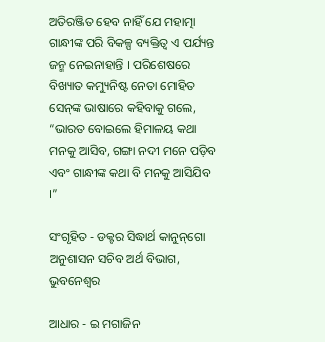ଅତିରଞ୍ଜିତ ହେବ ନାହିଁ ଯେ ମହାତ୍ମା ଗାନ୍ଧୀଙ୍କ ପରି ବିକଳ୍ପ ବ୍ୟକ୍ତିତ୍ଵ ଏ ପର୍ଯ୍ୟନ୍ତ ଜନ୍ମ ନେଇନାହାନ୍ତି । ପରିଶେଷରେ ବିଖ୍ୟାତ କମ୍ୟୁନିଷ୍ଟ ନେତା ମୋହିତ ସେନ୍‌ଙ୍କ ଭାଷାରେ କହିବାକୁ ଗଲେ, “ଭାରତ ବୋଇଲେ ହିମାଳୟ କଥା ମନକୁ ଆସିବ, ଗଙ୍ଗା ନଦୀ ମନେ ପଡ଼ିବ ଏବଂ ଗାନ୍ଧୀଙ୍କ କଥା ବି ମନକୁ ଆସିଯିବ ।”

ସଂଗୃହିତ - ଡକ୍ଟର ସିଦ୍ଧାର୍ଥ କାନୁନ୍‌ଗୋ ଅନୁଶାସନ ସଚିବ ଅର୍ଥ ବିଭାଗ, ଭୁବନେଶ୍ଵର

ଆଧାର - ଇ ମଗାଜିନ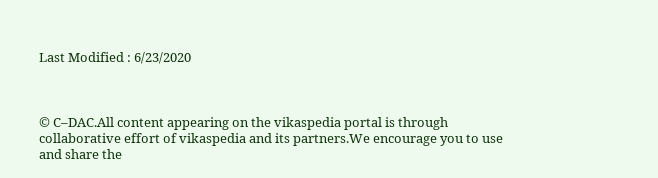Last Modified : 6/23/2020



© C–DAC.All content appearing on the vikaspedia portal is through collaborative effort of vikaspedia and its partners.We encourage you to use and share the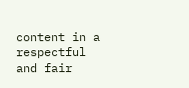content in a respectful and fair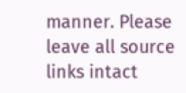manner. Please leave all source links intact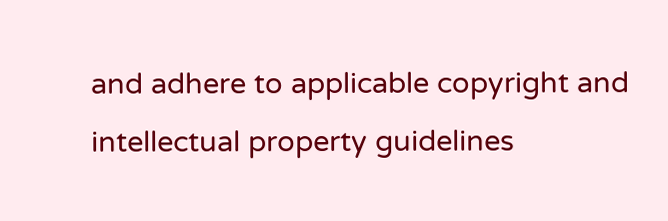and adhere to applicable copyright and intellectual property guidelines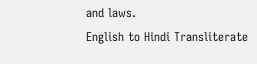and laws.
English to Hindi Transliterate